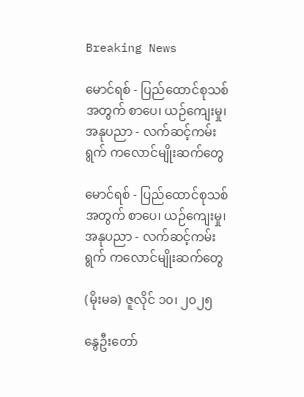Breaking News

မောင်ရစ် - ပြည်ထောင်စုသစ်အတွက် စာပေ၊ ယဉ်ကျေးမှု၊ အနုပညာ - လက်ဆင့်ကမ်းရွက် ကလောင်မျိုးဆက်တွေ

မောင်ရစ် - ပြည်ထောင်စုသစ်အတွက် စာပေ၊ ယဉ်ကျေးမှု၊ အနုပညာ - လက်ဆင့်ကမ်းရွက် ကလောင်မျိုးဆက်တွေ

(မိုးမခ) ဇူလိုင် ၁၀၊ ၂၀၂၅

နွေဦးတော်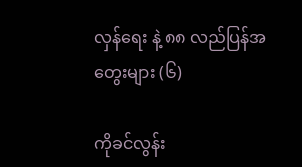လှန်ရေး နဲ့ ၈၈ လည်ပြန်အတွေးများ (၆)

ကိုခင်လွန်း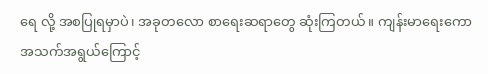ရေ လို့ အစပြုရမှာပဲ၊ အခုတလော စာရေးဆရာတွေ ဆုံးကြတယ်။ ကျန်းမာရေးကော အသက်အရွယ်ကြောင့်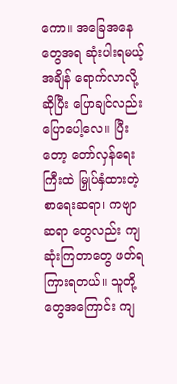ကော။ အခြေအနေတွေအရ ဆုံးပါးရမယ့် အချိန် ရောက်လာလို့ဆိုပြီး ပြောချင်လည်း ပြောပေါ့လေ။ ပြီးတော့ တော်လှန်ရေးကြီးထဲ မြှုပ်နှံထားတဲ့ စာရေးဆရာ၊ ကဗျာဆရာ တွေလည်း ကျဆုံးကြတာတွေ ဖတ်ရ ကြားရတယ်။ သူတို့တွေအကြောင်း ကျ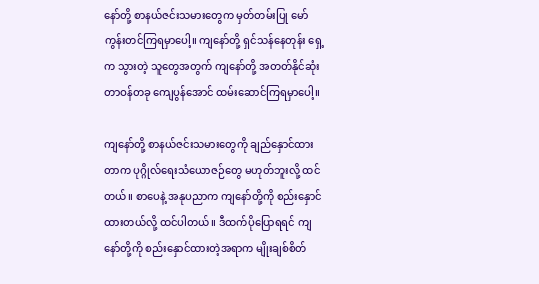နော်တို့ စာနယ်ဇင်းသမားတွေက မှတ်တမ်းပြု မော်ကွန်းတင်ကြရမှာပေါ့။ ကျနော်တို့ ရှင်သန်နေတုန်း ရှေ့က သွားတဲ့ သူတွေအတွက် ကျနော်တို့ အတတ်နိုင်ဆုံး တာဝန်တခု ကျေပွန်အောင် ထမ်းဆောင်ကြရမှာပေါ့။

ကျနော်တို့ စာနယ်ဇင်းသမားတွေကို ချည်နှောင်ထားတာက ပုဂ္ဂိုလ်ရေးသံယောဇဉ်တွေ မဟုတ်ဘူးလို့ ထင်တယ်။ စာပေနဲ့ အနုပညာက ကျနော်တို့ကို စည်းနှောင်ထားတယ်လို့ ထင်ပါတယ်။ ဒီထက်ပိုပြောရရင် ကျနော်တို့ကို စည်းနှောင်ထားတဲ့အရာက မျိုးချစ်စိတ်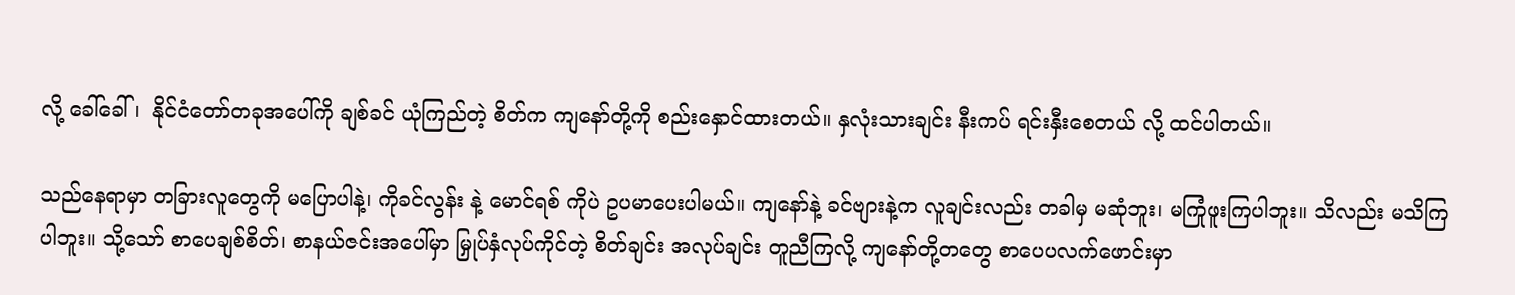လို့ ခေါ်ခေါ်၊  နိုင်ငံတော်တခုအပေါ်ကို ချစ်ခင် ယုံကြည်တဲ့ စိတ်က ကျနော်တို့ကို စည်းနှောင်ထားတယ်။ နှလုံးသားချင်း နီးကပ် ရင်းနှီးစေတယ် လို့ ထင်ပါတယ်။

သည်နေရာမှာ တခြားလူတွေကို မပြောပါနဲ့၊ ကိုခင်လွန်း နဲ့ မောင်ရစ် ကိုပဲ ဥပမာပေးပါမယ်။ ကျနော်နဲ့ ခင်ဗျားနဲ့က လူချင်းလည်း တခါမှ မဆုံဘူး၊ မကြုံဖူးကြပါဘူး။ သိလည်း မသိကြပါဘူး။ သို့သော် စာပေချစ်စိတ်၊ စာနယ်ဇင်းအပေါ်မှာ မြှုပ်နှံလုပ်ကိုင်တဲ့ စိတ်ချင်း အလုပ်ချင်း တူညီကြလို့ ကျနော်တို့တတွေ စာပေပလက်ဖောင်းမှာ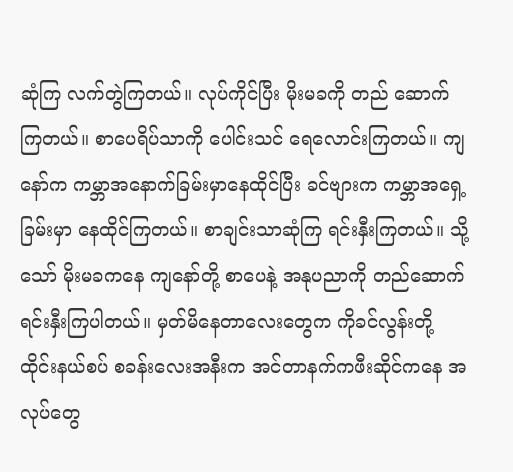ဆုံကြ လက်တွဲကြတယ်။ လုပ်ကိုင်ပြီး မိုးမခကို တည် ဆောက်ကြတယ်။ စာပေရိပ်သာကို ပေါင်းသင် ရေလောင်းကြတယ်။ ကျနော်က ကမ္ဘာအနောက်ခြမ်းမှာနေထိုင်ပြီး ခင်ဗျားက ကမ္ဘာအရှေ့ခြမ်းမှာ နေထိုင်ကြတယ်။ စာချင်းသာဆုံကြ ရင်းနှီးကြတယ်။ သို့သော် မိုးမခကနေ ကျနော်တို့ စာပေနဲ့ အနုပညာကို တည်ဆောက် ရင်းနှီးကြပါတယ်။ မှတ်မိနေတာလေးတွေက ကိုခင်လွန်းတို့ ထိုင်းနယ်စပ် စခန်းလေးအနီးက အင်တာနက်ကဖီးဆိုင်ကနေ အလုပ်တွေ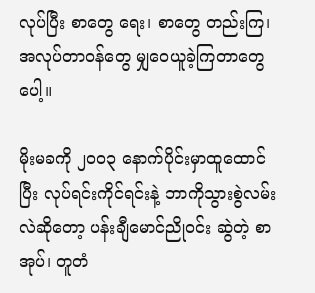လုပ်ပြီး စာတွေ ရေး၊ စာတွေ တည်းကြ၊ အလုပ်တာဝန်တွေ မျှဝေယူခဲ့ကြတာတွေပေါ့။

မိုးမခကို ၂၀၀၃ နောက်ပိုင်းမှာထူထောင်ပြီး လုပ်ရင်းကိုင်ရင်းနဲ့ ဘာကိုသွားစွဲလမ်းလဲဆိုတော့ ပန်းချီမောင်ညိုဝင်း ဆွဲတဲ့ စာအုပ်၊ တူတံ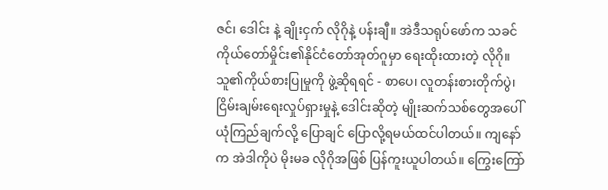ဇင်၊ ဒေါင်း နဲ့ ချိုးငှက် လိုဂိုနဲ့ ပန်းချီ။ အဲဒီသရုပ်ဖော်က သခင်ကိုယ်တော်မှိုင်း၏နိုင်ငံတော်အုတ်ဂူမှာ ရေးထိုးထားတဲ့ လိုဂို။ သူ၏ကိုယ်စားပြုမှုကို ဖွဲ့ဆိုရရင် - စာပေ၊ လူတန်းစားတိုက်ပွဲ၊ ငြိမ်းချမ်းရေးလှုပ်ရှားမှုနဲ့ ဒေါင်းဆိုတဲ့ မျိုးဆက်သစ်တွေအပေါ် ယုံကြည်ချက်လို့ ပြောချင် ပြောလို့ရမယ်ထင်ပါတယ်။ ကျနော်က အဲဒါကိုပဲ မိုးမခ လိုဂိုအဖြစ် ပြန်ကူးယူပါတယ်။ ကြွေးကြော်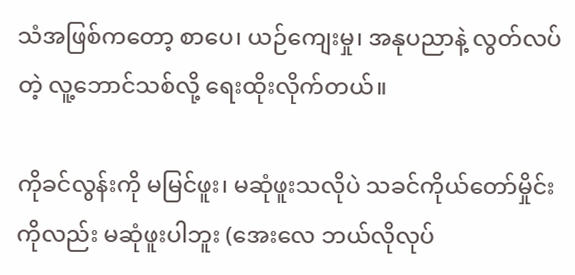သံအဖြစ်ကတော့ စာပေ၊ ယဉ်ကျေးမှု၊ အနုပညာနဲ့ လွတ်လပ်တဲ့ လူ့ဘောင်သစ်လို့ ရေးထိုးလိုက်တယ်။

ကိုခင်လွန်းကို မမြင်ဖူး၊ မဆုံဖူးသလိုပဲ သခင်ကိုယ်တော်မှိုင်းကိုလည်း မဆုံဖူးပါဘူး (အေးလေ ဘယ်လိုလုပ်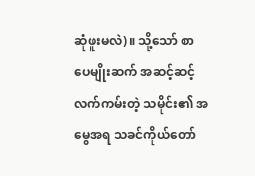ဆုံဖူးမလဲ)။ သို့သော် စာပေမျိုးဆက် အဆင့်ဆင့် လက်ကမ်းတဲ့ သမိုင်း၏ အမွေအရ သခင်ကိုယ်တော်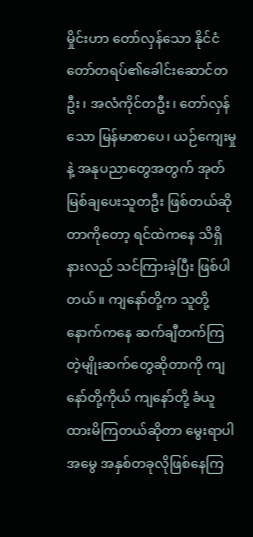မှိုင်းဟာ တော်လှန်သော နိုင်ငံတော်တရပ်၏ခေါင်းဆောင်တဦး၊ အလံကိုင်တဦး၊ တော်လှန်သော မြန်မာစာပေ၊ ယဉ်ကျေးမှုနဲ့ အနုပညာတွေအတွက် အုတ်မြစ်ချပေးသူတဦး ဖြစ်တယ်ဆိုတာကိုတော့ ရင်ထဲကနေ သိရှိနားလည် သင်ကြားခဲ့ပြီး ဖြစ်ပါတယ်။ ကျနော်တို့က သူတို့နောက်ကနေ ဆက်ချီတက်ကြတဲ့မျိုးဆက်တွေဆိုတာကို ကျနော်တို့ကိုယ် ကျနော်တို့ ခံယူထားမိကြတယ်ဆိုတာ မွေးရာပါအမွေ အနှစ်တခုလိုဖြစ်နေကြ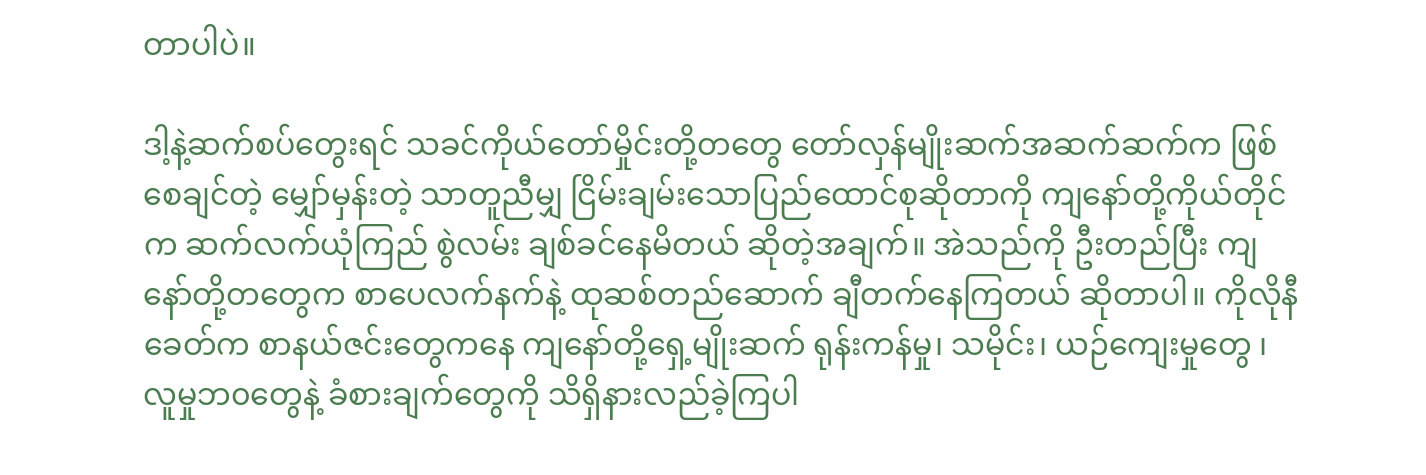တာပါပဲ။

ဒါ့နဲ့ဆက်စပ်တွေးရင် သခင်ကိုယ်တော်မှိုင်းတို့တတွေ တော်လှန်မျိုးဆက်အဆက်ဆက်က ဖြစ်စေချင်တဲ့ မျှော်မှန်းတဲ့ သာတူညီမျှ ငြိမ်းချမ်းသောပြည်ထောင်စုဆိုတာကို ကျနော်တို့ကိုယ်တိုင်က ဆက်လက်ယုံကြည် စွဲလမ်း ချစ်ခင်နေမိတယ် ဆိုတဲ့အချက်။ အဲသည်ကို ဦးတည်ပြီး ကျနော်တို့တတွေက စာပေလက်နက်နဲ့ ထုဆစ်တည်ဆောက် ချီတက်နေကြတယ် ဆိုတာပါ။ ကိုလိုနီခေတ်က စာနယ်ဇင်းတွေကနေ ကျနော်တို့ရှေ့မျိုးဆက် ရုန်းကန်မှု၊ သမိုင်း၊ ယဉ်ကျေးမှုတွေ ၊ လူမှုဘ၀တွေနဲ့ ခံစားချက်တွေကို သိရှိနားလည်ခဲ့ကြပါ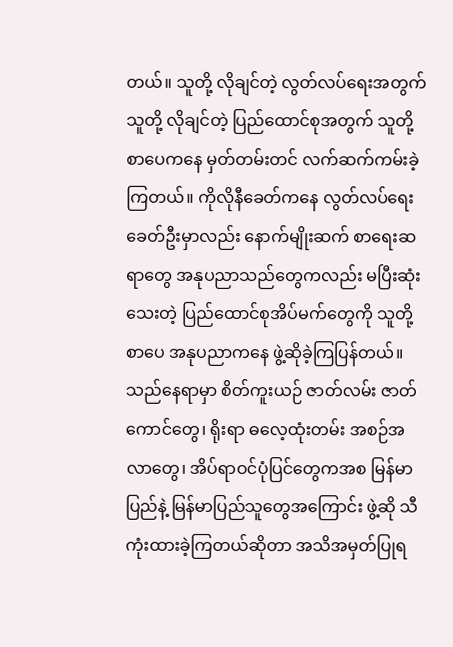တယ်။ သူတို့ လိုချင်တဲ့ လွတ်လပ်ရေးအတွက် သူတို့ လိုချင်တဲ့ ပြည်ထောင်စုအတွက် သူတို့စာပေကနေ မှတ်တမ်းတင် လက်ဆက်ကမ်းခဲ့ကြတယ်။ ကိုလိုနီခေတ်ကနေ လွတ်လပ်ရေးခေတ်ဦးမှာလည်း နောက်မျိုးဆက် စာရေးဆရာတွေ အနုပညာသည်တွေကလည်း မပြီးဆုံးသေးတဲ့ ပြည်ထောင်စုအိပ်မက်တွေကို သူတို့ စာပေ အနုပညာကနေ ဖွဲ့ဆိုခဲ့ကြပြန်တယ်။ သည်နေရာမှာ စိတ်ကူးယဉ် ဇာတ်လမ်း ဇာတ်ကောင်တွေ၊ ရိုးရာ ဓလေ့ထုံးတမ်း အစဉ်အလာတွေ၊ အိပ်ရာဝင်ပုံပြင်တွေကအစ မြန်မာပြည်နဲ့ မြန်မာပြည်သူတွေအကြောင်း ဖွဲ့ဆို သီကုံးထားခဲ့ကြတယ်ဆိုတာ အသိအမှတ်ပြုရ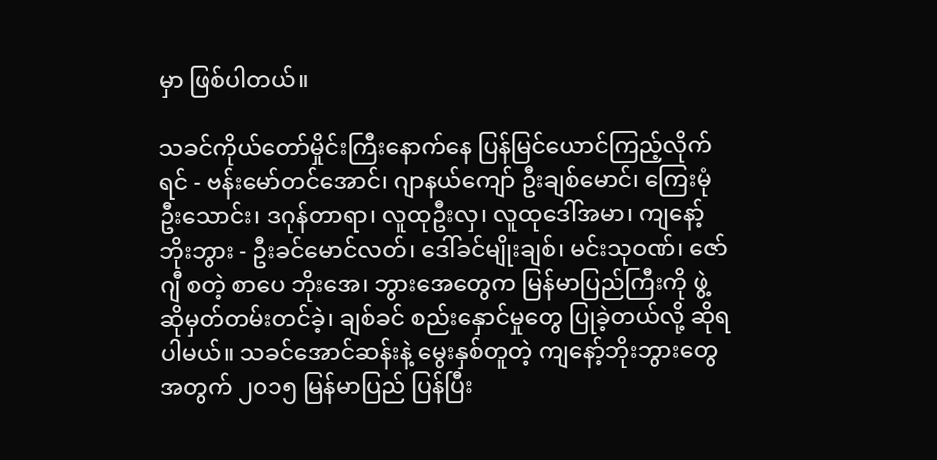မှာ ဖြစ်ပါတယ်။

သခင်ကိုယ်တော်မှိုင်းကြီးနောက်နေ ပြန်မြင်ယောင်ကြည့်လိုက်ရင် - ဗန်းမော်တင်အောင်၊ ဂျာနယ်ကျော် ဦးချစ်မောင်၊ ကြေးမုံဦးသောင်း၊ ဒဂုန်တာရာ၊ လူထုဦးလှ၊ လူထုဒေါ်အမာ၊ ကျနော့်ဘိုးဘွား - ဦးခင်မောင်လတ်၊ ဒေါ်ခင်မျိုးချစ်၊ မင်းသုဝဏ်၊ ဇော်ဂျီ စတဲ့ စာပေ ဘိုးအေ၊ ဘွားအေတွေက မြန်မာပြည်ကြီးကို ဖွဲ့ဆိုမှတ်တမ်းတင်ခဲ့၊ ချစ်ခင် စည်းနှောင်မှုတွေ ပြုခဲ့တယ်လို့ ဆိုရပါမယ်။ သခင်အောင်ဆန်းနဲ့ မွေးနှစ်တူတဲ့ ကျနော့်ဘိုးဘွားတွေအတွက် ၂၀၁၅ မြန်မာပြည် ပြန်ပြီး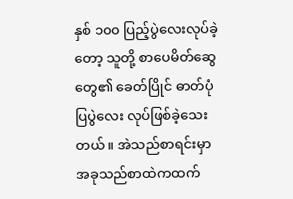နှစ် ၁၀၀ ပြည့်ပွဲလေးလုပ်ခဲ့တော့ သူတို့ စာပေမိတ်ဆွေတွေ၏ ခေတ်ပြိုင် ဓာတ်ပုံပြပွဲလေး လုပ်ဖြစ်ခဲ့သေးတယ်။ အဲသည်စာရင်းမှာ အခုသည်စာထဲကထက်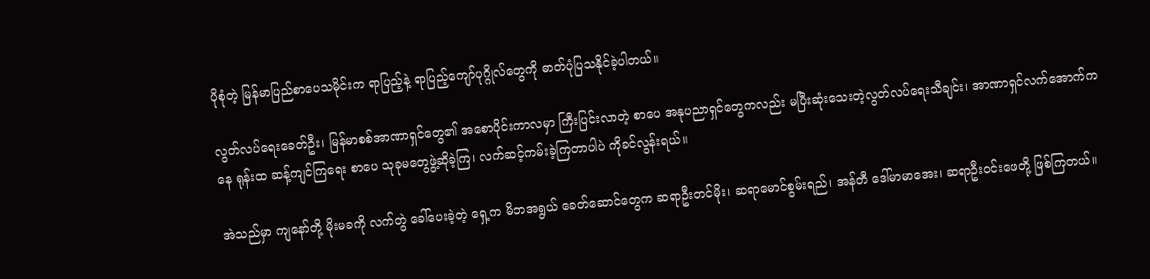ပိုစုံတဲ့ မြန်မာပြည်စာပေသမိုင်းက ရာပြည့်နဲ့ ရာပြည့်ကျော်ပုဂ္ဂိုလ်တွေကို ဓာတ်ပုံပြသနိုင်ခဲ့ပါတယ်။

လွတ်လပ်ရေးခေတ်ဦး၊ မြန်မာစစ်အာဏာရှင်တွေ၏ အစောပိုင်းကာလမှာ ကြီးပြင်းလာတဲ့ စာပေ အနုပညာရှင်တွေကလည်း မပြီးဆုံးသေးတဲ့လွတ်လပ်ရေးသီချင်း၊ အာဏာရှင်လက်အောက်ကနေ ရုန်းထ ဆန့်ကျင်ကြရေး စာပေ သုခုမတွေဖွဲ့ဆိုခဲ့ကြ၊ လက်ဆင့်ကမ်းခဲ့ကြတာပါပဲ ကိုခင်လွန်းရယ်။

အဲသည်မှာ ကျနော်တို့ မိုးမခကို လက်တွဲ ခေါ်ပေးခဲ့တဲ့ ရှေ့က မိဘအရွယ် ခေတ်ဆောင်တွေက ဆရာဦးတင်မိုး၊ ဆရာမောင်စွမ်းရည်၊ အန်တီ ဒေါ်မာမာအေး၊ ဆရာဦးဝင်းဖေတို့ ဖြစ်ကြတယ်။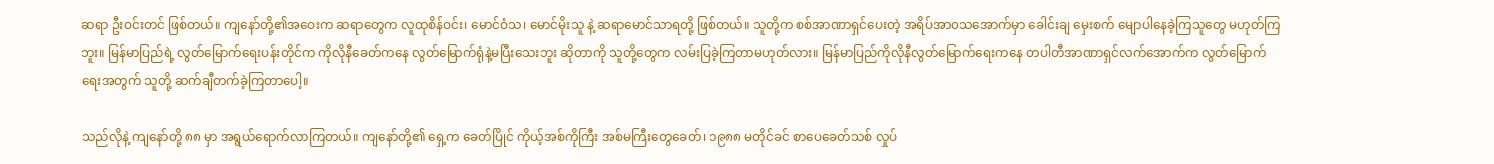ဆရာ ဦးဝင်းတင် ဖြစ်တယ်။ ကျနော်တို့၏အဝေးက ဆရာတွေက လူထုစိန်ဝင်း၊ မောင်ဝံသ၊ မောင်မိုးသူ နဲ့ ဆရာမောင်သာရတို့ ဖြစ်တယ်။ သူတို့က စစ်အာဏာရှင်ပေးတဲ့ အရိပ်အာ၀သအောက်မှာ ခေါင်းချ မှေးစက် မျောပါနေခဲ့ကြသူတွေ မဟုတ်ကြဘူး။ မြန်မာပြည်ရဲ့ လွတ်မြောက်ရေးပန်းတိုင်က ကိုလိုနီခေတ်ကနေ လွတ်မြောက်ရုံနဲ့မပြီးသေးဘူး ဆိုတာကို သူတို့တွေက လမ်းပြခဲ့ကြတာမဟုတ်လား။ မြန်မာပြည်ကိုလိုနီလွတ်မြောက်ရေးကနေ တပါတီအာဏာရှင်လက်အောက်က လွတ်မြောက်ရေးအတွက် သူတို့ ဆက်ချီတက်ခဲ့ကြတာပေါ့။

သည်လိုနဲ့ ကျနော်တို့ ၈၈ မှာ အရွယ်ရောက်လာကြတယ်။ ကျနော်တို့၏ ရှေ့က ခေတ်ပြိုင် ကိုယ့်အစ်ကိုကြီး အစ်မကြီးတွေခေတ်၊ ၁၉၈၈ မတိုင်ခင် စာပေခေတ်သစ် လှုပ်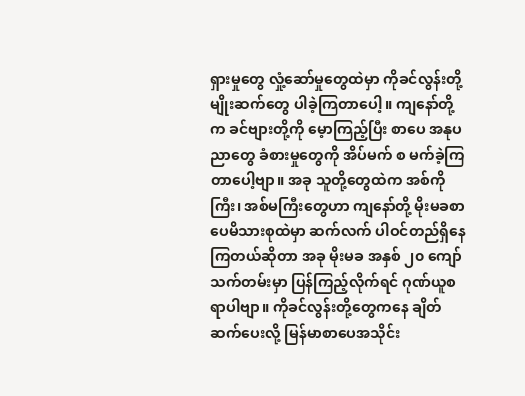ရှားမှုတွေ လှုံ့ဆော်မှုတွေထဲမှာ ကိုခင်လွန်းတို့ မျိုးဆက်တွေ ပါခဲ့ကြတာပေါ့။ ကျနော်တို့က ခင်ဗျားတို့ကို မေ့ာကြည့်ပြီး စာပေ အနုပညာတွေ ခံစားမှုတွေကို အိပ်မက် စ မက်ခဲ့ကြတာပေါ့ဗျာ။ အခု သူတို့တွေထဲက အစ်ကိုကြီး၊ အစ်မကြီးတွေဟာ ကျနော်တို့ မိုးမခစာပေမိသားစုထဲမှာ ဆက်လက် ပါဝင်တည်ရှိနေကြတယ်ဆိုတာ အခု မိုးမခ အနှစ် ၂၀ ကျော်သက်တမ်းမှာ ပြန်ကြည့်လိုက်ရင် ဂုဏ်ယူစရာပါဗျာ။ ကိုခင်လွန်းတို့တွေကနေ ချိတ်ဆက်ပေးလို့ မြန်မာစာပေအသိုင်း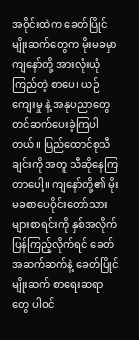အဝိုင်းထဲက ခေတ်ပြိုင်မျိုးဆက်တွေက မိုးမခမှာ ကျနော်တို့ အားလုံးယုံကြည်တဲ့ စာပေ၊ ယဉ်ကျေးမှု နဲ့ အနုပညာတွေ တင်ဆက်ပေးခဲ့ကြပါတယ်။ ပြည်ထောင်စုသီချင်းကို အတူ သီဆိုနေကြတာပေါ့။ ကျနော်တို့၏ မိုးမခစာပေဝိုင်းတော်သားများစာရင်းကို နှစ်အလိုက် ပြန်ကြည့်လိုက်ရင် ခေတ်အဆက်ဆက်နဲ့ ခေတ်ပြိုင် မျိုးဆက် စာရေးဆရာတွေ ပါဝင်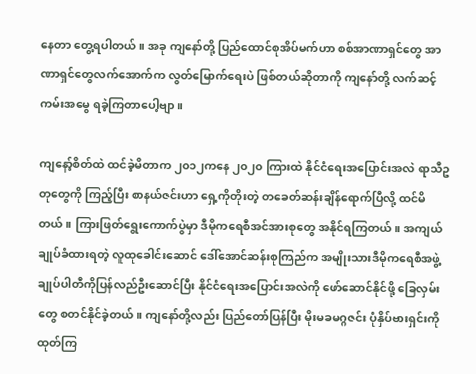နေတာ တွေ့ရပါတယ်။ အခု ကျနော်တို့ ပြည်ထောင်စုအိပ်မက်ဟာ စစ်အာဏာရှင်တွေ အာဏာရှင်တွေလက်အောက်က လွတ်မြောက်ရေးပဲ ဖြစ်တယ်ဆိုတာကို ကျနော်တို့ လက်ဆင့်ကမ်းအမွေ ရခဲ့ကြတာပေါ့ဗျာ။

ကျနော့်စိတ်ထဲ ထင်ခဲ့မိတာက ၂၀၁၂ကနေ ၂၀၂၀ ကြားထဲ နိုင်ငံရေးအပြောင်းအလဲ ရာသီဥတုတွေကို ကြည့်ပြီး စာနယ်ဇင်းဟာ ရှေ့ကိုတိုးတဲ့ တခေတ်ဆန်းချိန်ရောက်ပြီလို့ ထင်မိတယ်။ ကြားဖြတ်ရွေးကောက်ပွဲမှာ ဒီမိုကရေစီအင်အားစုတွေ အနိုင်ရကြတယ်။ အကျယ်ချုပ်ခံထားရတဲ့ လူထုခေါင်းဆောင် ဒေါ်အောင်ဆန်းစုကြည်က အမျိုးသားဒီမိုကရေစီအဖွဲ့ချုပ်ပါတီကိုပြန်လည်ဦးဆောင်ပြီး နိုင်ငံရေးအပြောင်းအလဲကို ဖော်ဆောင်နိုင်ဖို့ ခြေလှမ်းတွေ စတင်နိုင်ခဲ့တယ်။ ကျနော်တို့လည်း ပြည်တော်ပြန်ပြီး မိုးမခမဂ္ဂဇင်း ပုံနှိပ်ဗားရှင်းကို ထုတ်ကြ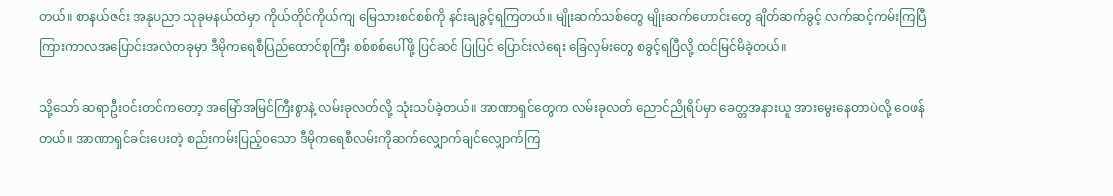တယ်။ စာနယ်ဇင်း အနုပညာ သုခုမနယ်ထဲမှာ ကိုယ်တိုင်ကိုယ်ကျ မြေသားစင်စစ်ကို နင်းချခွင့်ရကြတယ်။ မျိုးဆက်သစ်တွေ မျိုးဆက်ဟောင်းတွေ ချိတ်ဆက်ခွင့် လက်ဆင့်ကမ်းကြပြီ ကြားကာလအပြောင်းအလဲတခုမှာ ဒီမိုကရေစီပြည်ထောင်စုကြီး စစ်စစ်ပေါ်ဖို့ ပြင်ဆင် ပြုပြင် ပြောင်းလဲရေး ခြေလှမ်းတွေ စခွင့်ရပြီလို့ ထင်မြင်မိခဲ့တယ်။

သို့သော် ဆရာဦးဝင်းတင်ကတော့ အမြော်အမြင်ကြီးစွာနဲ့ လမ်းခုလတ်လို့ သုံးသပ်ခဲ့တယ်။ အာဏာရှင်တွေက လမ်းခုလတ် ညောင်ညိုရိပ်မှာ ခေတ္တအနားယူ အားမွေးနေတာပဲလို့ ဝေဖန်တယ်။ အာဏာရှင်ခင်းပေးတဲ့ စည်းကမ်းပြည့်၀သော ဒီမိုကရေစီလမ်းကိုဆက်လျှောက်ချင်လျှောက်ကြ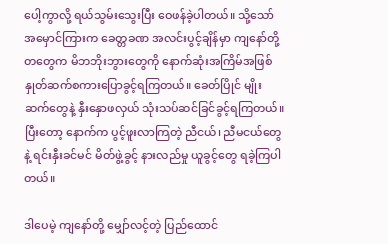ပေါ့ကွာလို့ ရယ်သွမ်းသွေးပြီး ဝေဖန်ခဲ့ပါတယ်။ သို့သော် အမှောင်ကြားက ခေတ္တခဏ အလင်းပွင့်ချိန်မှာ ကျနော်တို့တတွေက မိဘဘိုးဘွားတွေကို နောက်ဆုံးအကြိမ်အဖြစ် နှုတ်ဆက်စကားပြောခွင့်ရကြတယ်။ ခေတ်ပြိုင် မျိုးဆက်တွေနဲ့ နှီးနှောဖလှယ် သုံးသပ်ဆင်ခြင်ခွင့်ရကြတယ်။ ပြီးတော့ နောက်က ပွင့်ဖူးလာကြတဲ့ ညီငယ်၊ ညီမငယ်တွေနဲ့ ရင်းနှီးခင်မင် မိတ်ဖွဲ့ခွင့် နားလည်မှု ယူခွင့်တွေ ရခဲ့ကြပါတယ်။

ဒါပေမဲ့ ကျနော်တို့ မျှော်လင့်တဲ့ ပြည်ထောင်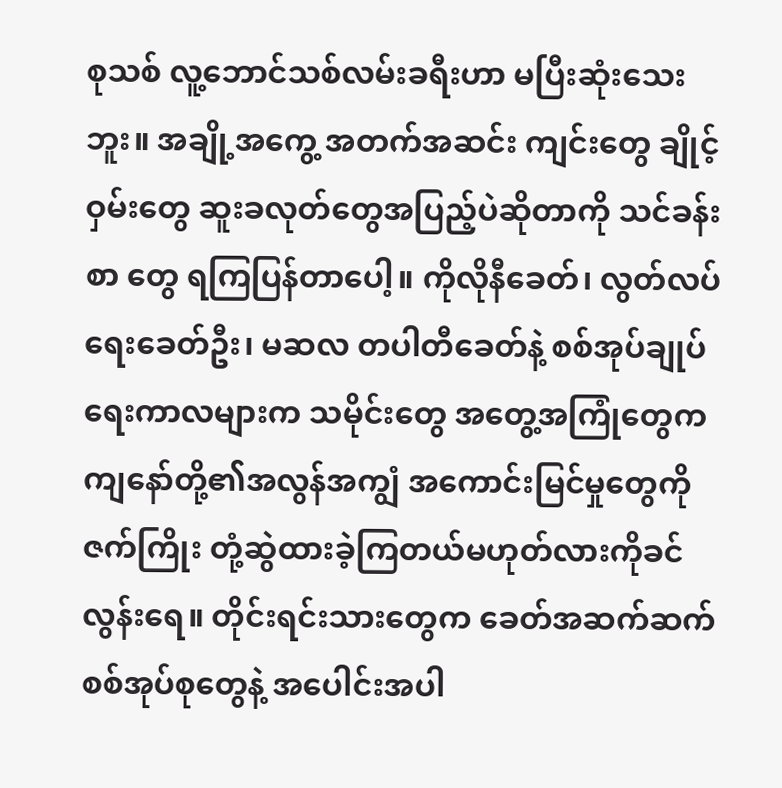စုသစ် လူ့ဘောင်သစ်လမ်းခရီးဟာ မပြီးဆုံးသေးဘူး။ အချို့အကွေ့ အတက်အဆင်း ကျင်းတွေ ချိုင့်ဝှမ်းတွေ ဆူးခလုတ်တွေအပြည့်ပဲဆိုတာကို သင်ခန်းစာ တွေ ရကြပြန်တာပေါ့။ ကိုလိုနီခေတ်၊ လွတ်လပ်ရေးခေတ်ဦး၊ မဆလ တပါတီခေတ်နဲ့ စစ်အုပ်ချုပ်ရေးကာလများက သမိုင်းတွေ အတွေ့အကြုံတွေက ကျနော်တို့၏အလွန်အကျွံ အကောင်းမြင်မှုတွေကို ဇက်ကြိုး တုံ့ဆွဲထားခဲ့ကြတယ်မဟုတ်လားကိုခင်လွန်းရေ။ တိုင်းရင်းသားတွေက ခေတ်အဆက်ဆက် စစ်အုပ်စုတွေနဲ့ အပေါင်းအပါ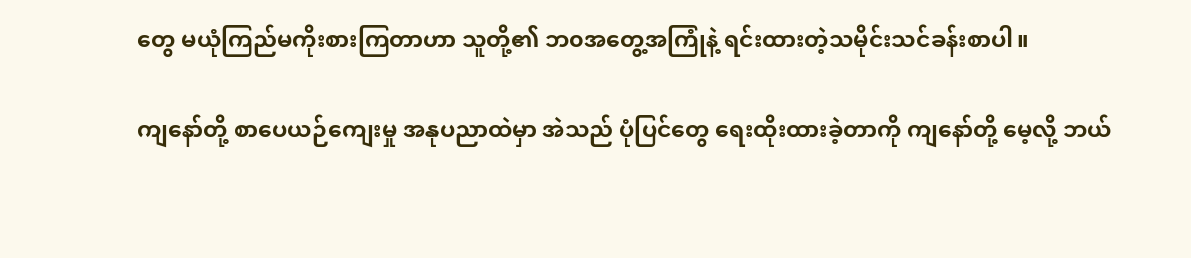တွေ မယုံကြည်မကိုးစားကြတာဟာ သူတို့၏ ဘ၀အတွေ့အကြုံနဲ့ ရင်းထားတဲ့သမိုင်းသင်ခန်းစာပါ။

ကျနော်တို့ စာပေယဉ်ကျေးမှု အနုပညာထဲမှာ အဲသည် ပုံပြင်တွေ ရေးထိုးထားခဲ့တာကို ကျနော်တို့ မေ့လို့ ဘယ်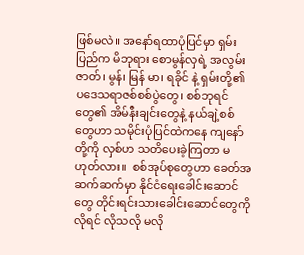ဖြစ်မလဲ။ အနော်ရထာပုံပြင်မှာ ရှမ်းပြည်က မိဘုရား စောမွန်လှရဲ့ အလွမ်းဇာတ်၊ မွန်၊ မြန် မာ၊ ရခိုင် နဲ့ ရှမ်းတို့၏ ပဒေသရာဇစ်စစ်ပွဲတွေ၊ စစ်ဘုရင်တွေ၏ အိမ်နီးချင်းတွေနဲ့ နယ်ချဲ့စစ်တွေဟာ သမိုင်းပုံပြင်ထဲကနေ ကျနော်တို့ကို လှစ်ဟ သတိပေးခဲ့ကြတာ မဟုတ်လား။  စစ်အုပ်စုတွေဟာ ခေတ်အဆက်ဆက်မှာ နိုင်ငံရေးခေါင်းဆောင်တွေ တိုင်းရင်းသားခေါင်းဆောင်တွေကို လိုရင် လိုသလို မလို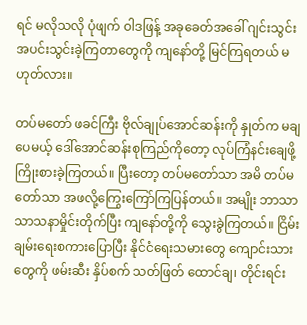ရင် မလိုသလို ပုံဖျက် ဝါဒဖြန့် အခုခေတ်အခေါ် ဂျင်းသွင်း အပင်းသွင်းခဲ့ကြတာတွေကို ကျနော်တို့ မြင်ကြရတယ် မဟုတ်လား။

တပ်မတော် ဖခင်ကြီး ဗိုလ်ချုပ်အောင်ဆန်းကို နှုတ်က မချပေမယ့် ဒေါ်အောင်ဆန်းစုကြည်ကိုတော့ လုပ်ကြံနင်းချေဖို့ ကြိုးစားခဲ့ကြတယ်။ ပြီးတော့ တပ်မတော်သာ အမိ တပ်မတော်သာ အဖလို့ကြွေးကြော်ကြပြန်တယ်။ အမျိုး ဘာသာ သာသနာမှိုင်းတိုက်ပြီး ကျနော်တို့ကို သွေးခွဲကြတယ်။ ငြိမ်းချမ်းရေးစကားပြောပြီး နိုင်ငံရေးသမားတွေ ကျောင်းသားတွေကို ဖမ်းဆီး နှိပ်စက် သတ်ဖြတ် ထောင်ချ၊ တိုင်းရင်း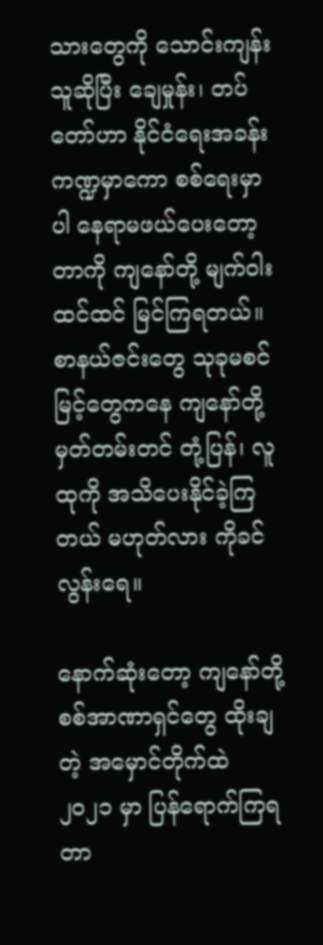သားတွေကို သောင်းကျန်းသူဆိုပြီး ချေမှုန်း၊ တပ်တော်ဟာ နိုင်ငံရေးအခန်း ကဏ္ဍမှာကော စစ်ရေးမှာပါ နေရာမဖယ်ပေးတော့တာကို ကျနော်တို့ မျက်ဝါးထင်ထင် မြင်ကြရတယ်။ စာနယ်ဇင်းတွေ သုခုမစင်မြင့်တွေကနေ ကျနော်တို့ မှတ်တမ်းတင် တုံ့ပြန်၊ လူထုကို အသိပေးနိုင်ခဲ့ကြတယ် မဟုတ်လား ကိုခင်လွန်းရေ။

နောက်ဆုံးတော့ ကျနော်တို့ စစ်အာဏာရှင်တွေ ထိုးချတဲ့ အမှောင်တိုက်ထဲ ၂၀၂၁ မှာ ပြန်ရောက်ကြရတာ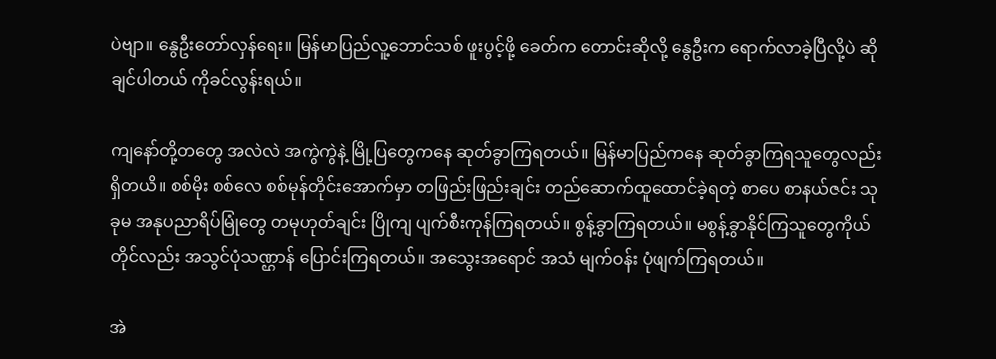ပဲဗျာ။ နွေဦးတော်လှန်ရေး။ မြန်မာပြည်လူ့ဘောင်သစ် ဖူးပွင့်ဖို့ ခေတ်က တောင်းဆိုလို့ နွေဦးက ရောက်လာခဲ့ပြီလို့ပဲ ဆိုချင်ပါတယ် ကိုခင်လွန်းရယ်။

ကျနော်တို့တတွေ အလဲလဲ အကွဲကွဲနဲ့ မြို့ပြတွေကနေ ဆုတ်ခွာကြရတယ်။ မြန်မာပြည်ကနေ ဆုတ်ခွာကြရသူတွေလည်း ရှိတယိ။ စစ်မိုး စစ်လေ စစ်မုန်တိုင်းအောက်မှာ တဖြည်းဖြည်းချင်း တည်ဆောက်ထူထောင်ခဲ့ရတဲ့ စာပေ စာနယ်ဇင်း သုခုမ အနုပညာရိပ်မြုံတွေ တမုဟုတ်ချင်း ပြိုကျ ပျက်စီးကုန်ကြရတယ်။ စွန့်ခွာကြရတယ်။ မစွန့်ခွာနိုင်ကြသူတွေကိုယ်တိုင်လည်း အသွင်ပုံသဏ္ဌာန် ပြောင်းကြရတယ်။ အသွေးအရောင် အသံ မျက်ဝန်း ပုံဖျက်ကြရတယ်။

အဲ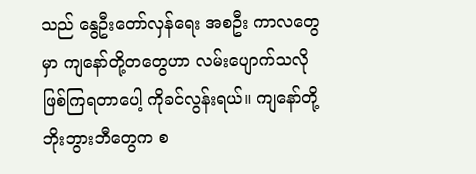သည် နွေဦးတော်လှန်ရေး အစဦး ကာလတွေမှာ ကျနော်တို့တတွေဟာ လမ်းပျောက်သလို ဖြစ်ကြရတာပေါ့ ကိုခင်လွန်းရယ်။ ကျနော်တို့ ဘိုးဘွားဘီတွေက စ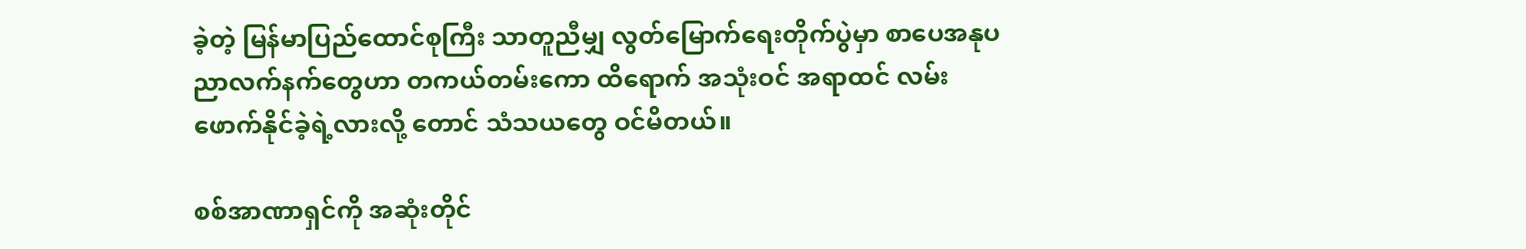ခဲ့တဲ့ မြန်မာပြည်ထောင်စုကြီး သာတူညီမျှ လွတ်မြောက်ရေးတိုက်ပွဲမှာ စာပေအနုပညာလက်နက်တွေဟာ တကယ်တမ်းကော ထိရောက် အသုံးဝင် အရာထင် လမ်းဖောက်နိုင်ခဲ့ရဲ့လားလို့ တောင် သံသယတွေ ဝင်မိတယ်။

စစ်အာဏာရှင်ကို အဆုံးတိုင်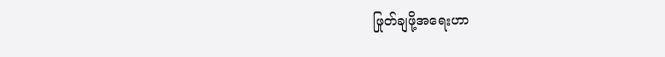ဖြုတ်ချဖို့အရေးဟာ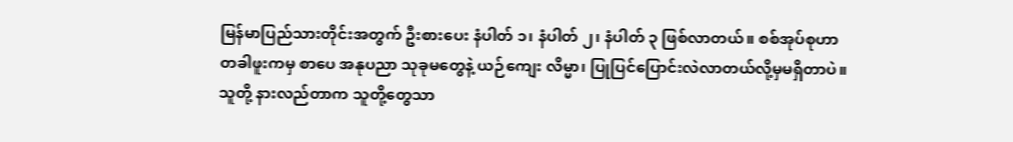မြန်မာပြည်သားတိုင်းအတွက် ဦးစားပေး နံပါတ် ၁၊ နံပါတ် ၂၊ နံပါတ် ၃ ဖြစ်လာတယ်။ စစ်အုပ်စုဟာ တခါဖူးကမှ စာပေ အနုပညာ သုခုမတွေနဲ့ ယဉ်ကျေး လိမ္မာ၊ ပြုပြင်ပြောင်းလဲလာတယ်လို့မှမရှိတာပဲ။ သူတို့ နားလည်တာက သူတို့တွေသာ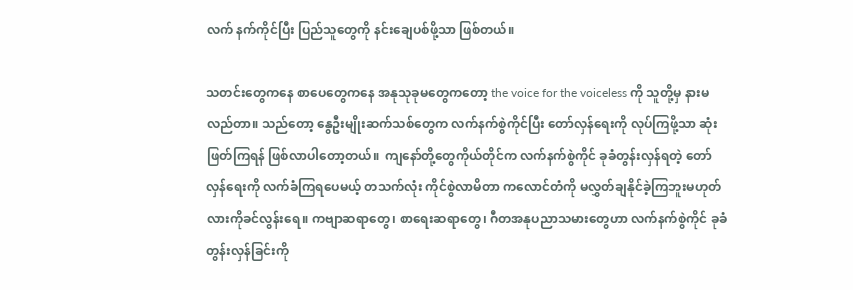လက် နက်ကိုင်ပြီး ပြည်သူတွေကို နင်းချေပစ်ဖို့သာ ဖြစ်တယ်။

သတင်းတွေကနေ စာပေတွေကနေ အနုသုခုမတွေကတော့ the voice for the voiceless ကို သူတို့မှ နားမလည်တာ။ သည်တော့ နွေဦးမျိုးဆက်သစ်တွေက လက်နက်စွဲကိုင်ပြီး တော်လှန်ရေးကို လုပ်ကြဖို့သာ ဆုံးဖြတ်ကြရန် ဖြစ်လာပါတော့တယ်။  ကျနော်တို့တွေကိုယ်တိုင်က လက်နက်စွဲကိုင် ခုခံတွန်းလှန်ရတဲ့ တော်လှန်ရေးကို လက်ခံကြရပေမယ့် တသက်လုံး ကိုင်စွဲလာမိတာ ကလောင်တံကို မလွှတ်ချနိုင်ခဲ့ကြဘူးမဟုတ်လားကိုခင်လွန်းရေ။ ကဗျာဆရာတွေ၊ စာရေးဆရာတွေ၊ ဂီတအနုပညာသမားတွေဟာ လက်နက်စွဲကိုင် ခုခံတွန်းလှန်ခြင်းကို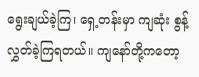ရွေးချယ်ခဲ့ကြ၊ ရှေ့တန်းမှာ ကျဆုံး စွန့်လွှတ်ခဲ့ကြရတယ်။ ကျနော်တို့ကတော့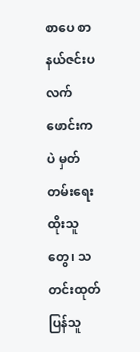စာပေ စာနယ်ဇင်းပလက်ဖောင်းကပဲ မှတ်တမ်းရေးထိုးသူတွေ၊ သတင်းထုတ်ပြန်သူ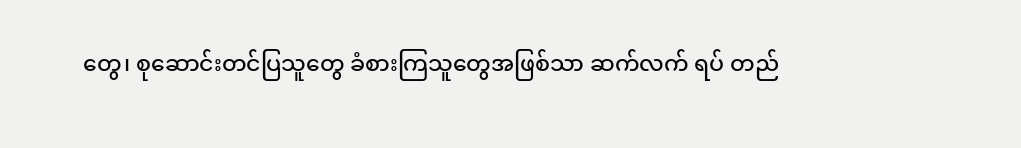တွေ၊ စုဆောင်းတင်ပြသူတွေ ခံစားကြသူတွေအဖြစ်သာ ဆက်လက် ရပ် တည်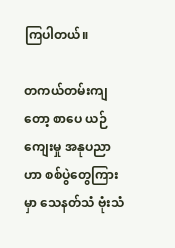ကြပါတယ်။

တကယ်တမ်းကျတော့ စာပေ ယဉ်ကျေးမှု အနုပညာဟာ စစ်ပွဲတွေကြားမှာ သေနတ်သံ ဗုံးသံ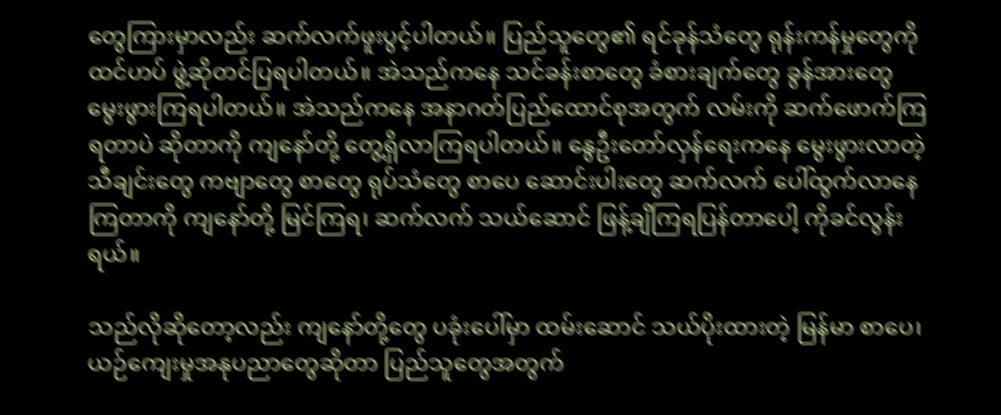တွေကြားမှာလည်း ဆက်လက်ဖူးပွင့်ပါတယ်။ ပြည်သူတွေ၏ ရင်ခုန်သံတွေ ရုန်းကန်မှုတွေကို ထင်ဟပ် ဖွဲ့ဆိုတင်ပြရပါတယ်။ အဲသည်ကနေ သင်ခန်းစာတွေ ခံစားချက်တွေ ခွန်အားတွေ မွေးဖွားကြရပါတယ်။ အဲသည်ကနေ အနာဂတ်ပြည်ထောင်စုအတွက် လမ်းကို ဆက်ဖောက်ကြရတာပဲ ဆိုတာကို ကျနော်တို့ တွေ့ရှိလာကြရပါတယ်။ နွေဦးတော်လှန်ရေးကနေ မွေးဖွားလာတဲ့ သီချင်းတွေ ကဗျာတွေ စာတွေ ရုပ်သံတွေ စာပေ ဆောင်းပါးတွေ ဆက်လက် ပေါ်ထွက်လာနေကြတာကို ကျနော်တို့ မြင်ကြရ၊ ဆက်လက် သယ်ဆောင် ဖြန့်ချိကြရပြန်တာပေါ့ ကိုခင်လွန်းရယ်။

သည်လိုဆိုတော့လည်း ကျနော်တို့တွေ ပခုံးပေါ်မှာ ထမ်းဆောင် သယ်ပိုးထားတဲ့ မြန်မာ စာပေ၊ ယဉ်ကျေးမှုအနုပညာတွေဆိုတာ ပြည်သူတွေအတွက်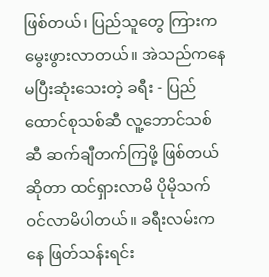ဖြစ်တယ်၊ ပြည်သူတွေ ကြားက မွေးဖွားလာတယ်။ အဲသည်ကနေ မပြီးဆုံးသေးတဲ့ ခရီး - ပြည်ထောင်စုသစ်ဆီ လူ့ဘောင်သစ်ဆီ ဆက်ချီတက်ကြဖို့ ဖြစ်တယ်ဆိုတာ ထင်ရှားလာမိ ပိုမိုသက်ဝင်လာမိပါတယ်။ ခရီးလမ်းကနေ ဖြတ်သန်းရင်း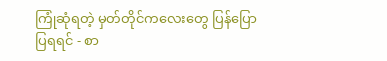ကြုံဆုံရတဲ့ မှတ်တိုင်ကလေးတွေ ပြန်ပြောပြရရင် - စာ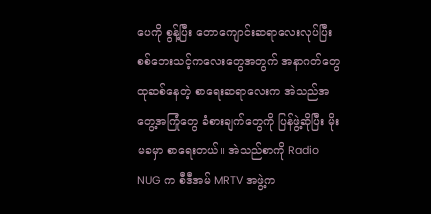ပေကို စွန့်ပြီး တောကျောင်းဆရာလေးလုပ်ပြီး စစ်ဘေးသင့်ကလေးတွေအတွက် အနာဂတ်တွေထုဆစ်နေတဲ့ စာရေးဆရာလေးက အဲသည်အတွေ့အကြုံတွေ ခံစားချက်တွေကို ပြန်ဖွဲ့ဆိုပြီး မိုးမခမှာ စာရေးတယ်။ အဲသည်စာကို Radio NUG က စီဒီအမ် MRTV အဖွဲ့က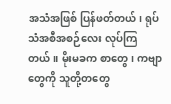အသံအဖြစ် ပြန်ဖတ်တယ်၊ ရုပ်သံအစီအစဉ်လေး လုပ်ကြတယ်။ မိုးမခက စာတွေ၊ ကဗျာတွေကို သူတို့တတွေ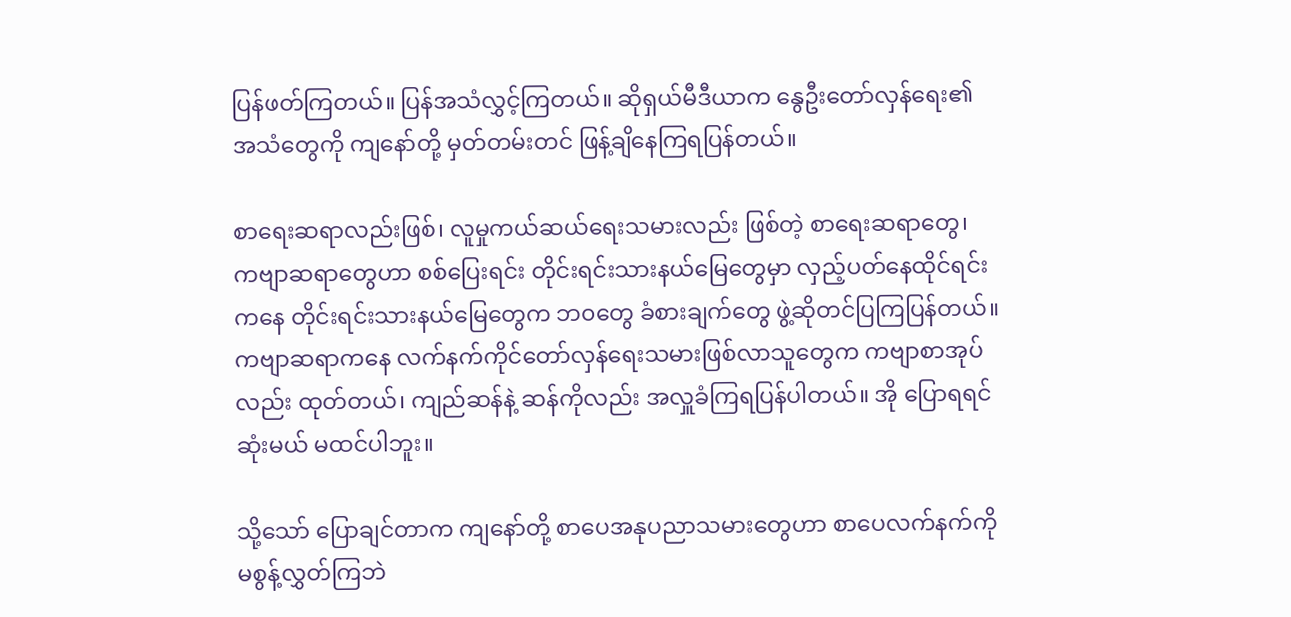ပြန်ဖတ်ကြတယ်။ ပြန်အသံလွှင့်ကြတယ်။ ဆိုရှယ်မီဒီယာက နွေဦးတော်လှန်ရေး၏အသံတွေကို ကျနော်တို့ မှတ်တမ်းတင် ဖြန့်ချိနေကြရပြန်တယ်။

စာရေးဆရာလည်းဖြစ်၊ လူမှုကယ်ဆယ်ရေးသမားလည်း ဖြစ်တဲ့ စာရေးဆရာတွေ၊ ကဗျာဆရာတွေဟာ စစ်ပြေးရင်း တိုင်းရင်းသားနယ်မြေတွေမှာ လှည့်ပတ်နေထိုင်ရင်းကနေ တိုင်းရင်းသားနယ်မြေတွေက ဘ၀တွေ ခံစားချက်တွေ ဖွဲ့ဆိုတင်ပြကြပြန်တယ်။ ကဗျာဆရာကနေ လက်နက်ကိုင်တော်လှန်ရေးသမားဖြစ်လာသူတွေက ကဗျာစာအုပ်လည်း ထုတ်တယ်၊ ကျည်ဆန်နဲ့ ဆန်ကိုလည်း အလှူခံကြရပြန်ပါတယ်။ အို ပြောရရင် ဆုံးမယ် မထင်ပါဘူး။

သို့သော် ပြောချင်တာက ကျနော်တို့ စာပေအနုပညာသမားတွေဟာ စာပေလက်နက်ကို မစွန့်လွှတ်ကြဘဲ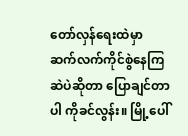တော်လှန်ရေးထဲမှာ ဆက်လက်ကိုင်စွဲနေကြဆဲပဲဆိုတာ ပြောချင်တာပါ ကိုခင်လွန်း။ မြို့ပေါ်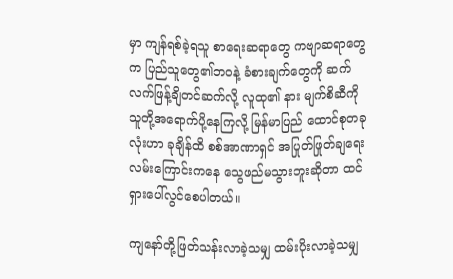မှာ ကျန်ရစ်ခဲ့ရသူ စာရေးဆရာတွေ ကဗျာဆရာတွေက ပြည်သူတွေ၏ဘ၀နဲ့ ခံစားချက်တွေကို ဆက်လက်ဖြန့်ချိတင်ဆက်လို့ လူထု၏ နား မျက်စိဆီကို သူတို့အရောက်ပို့နေကြလို့ မြန်မာပြည် ထောင်စုတခုလုံးဟာ ခုချိန်ထိ စစ်အာဏာရှင် အပြုတ်ဖြုတ်ချရေးလမ်းကြောင်းကနေ သွေဖည်မသွားဘူးဆိုတာ ထင်ရှားပေါ်လွင်စေပါတယ်။

ကျနော်တို့ဖြတ်သန်းလာခဲ့သမျှ ထမ်းပိုးလာခဲ့သမျှ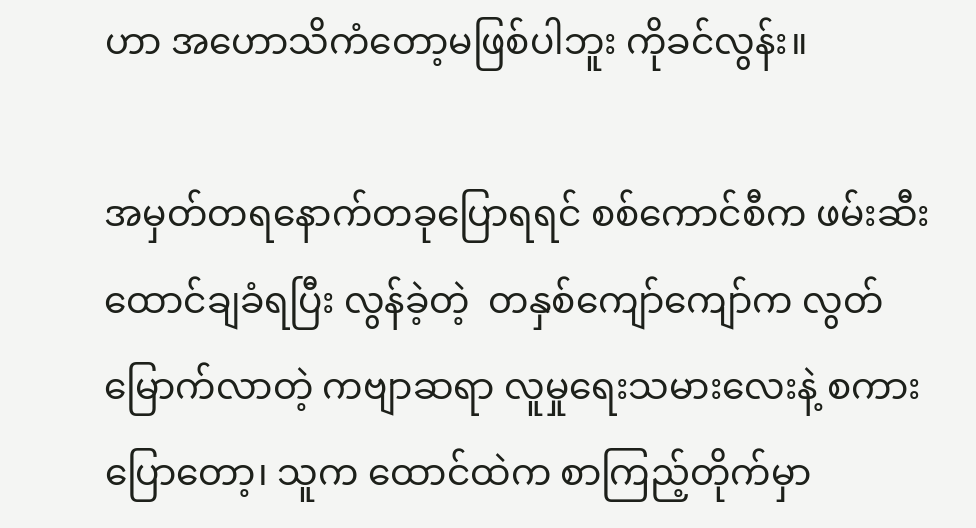ဟာ အဟောသိကံတော့မဖြစ်ပါဘူး ကိုခင်လွန်း။

အမှတ်တရနောက်တခုပြောရရင် စစ်ကောင်စီက ဖမ်းဆီးထောင်ချခံရပြီး လွန်ခဲ့တဲ့  တနှစ်ကျော်ကျော်က လွတ်မြောက်လာတဲ့ ကဗျာဆရာ လူမှုရေးသမားလေးနဲ့ စကားပြောတော့၊ သူက ထောင်ထဲက စာကြည့်တိုက်မှာ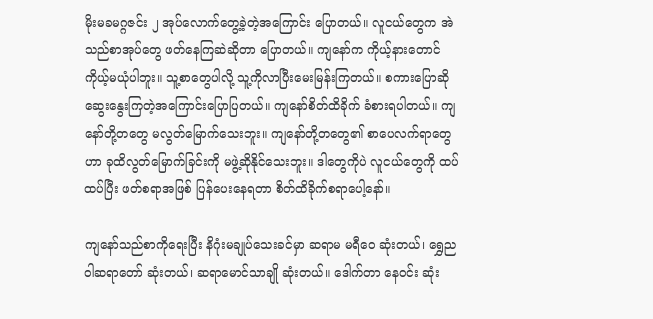မိုးမခမဂ္ဂဇင်း ၂ အုပ်လောက်တွေ့ခဲ့တဲ့အကြောင်း ပြောတယ်။ လူငယ်တွေက အဲသည်စာအုပ်တွေ ဖတ်နေကြဆဲဆိုတာ ပြောတယ်။ ကျနော်က ကိုယ့်နားတောင် ကိုယ့်မယုံပါဘူး။ သူ့စာတွေပါလို့ သူ့ကိုလာပြီးမေးမြန်းကြတယ်။ စကားပြောဆိုဆွေးနွေးကြတဲ့အကြောင်းပြောပြတယ်။ ကျနော်စိတ်ထိခိုက် ခံစားရပါတယ်။ ကျနော်တို့တတွေ မလွတ်မြောက်သေးဘူး။ ကျနော်တို့တတွေ၏ စာပေလက်ရာတွေဟာ ခုထိလွတ်မြောက်ခြင်းကို မဖွဲ့ဆိုနိုင်သေးဘူး။ ဒါတွေကိုပဲ လူငယ်တွေကို ထပ်ထပ်ပြီး ဖတ်စရာအဖြစ် ပြန်ပေးနေရတာ စိတ်ထိခိုက်စရာပေါ့နော်။

ကျနော်သည်စာကိုရေးပြီး နိဂုံးမချုပ်သေးခင်မှာ ဆရာမ မရီဝေ ဆုံးတယ်၊ ရွှေညဝါဆရာတော် ဆုံးတယ်၊ ဆရာမောင်သာချို ဆုံးတယ်။ ဒေါက်တာ နေဝင်း ဆုံး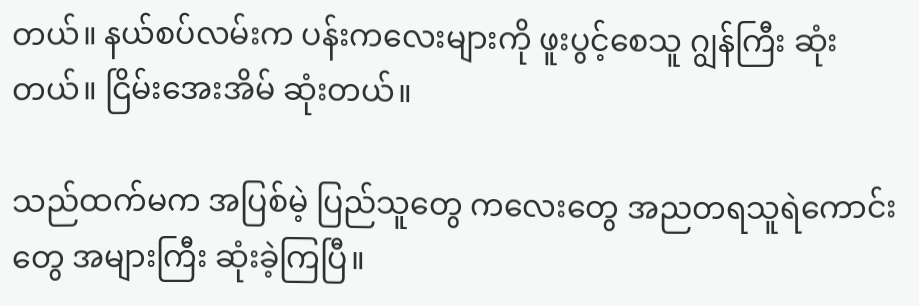တယ်။ နယ်စပ်လမ်းက ပန်းကလေးများကို ဖူးပွင့်စေသူ ဂျွန်ကြီး ဆုံးတယ်။ ငြိမ်းအေးအိမ် ဆုံးတယ်။

သည်ထက်မက အပြစ်မဲ့ ပြည်သူတွေ ကလေးတွေ အညတရသူရဲကောင်းတွေ အများကြီး ဆုံးခဲ့ကြပြီ။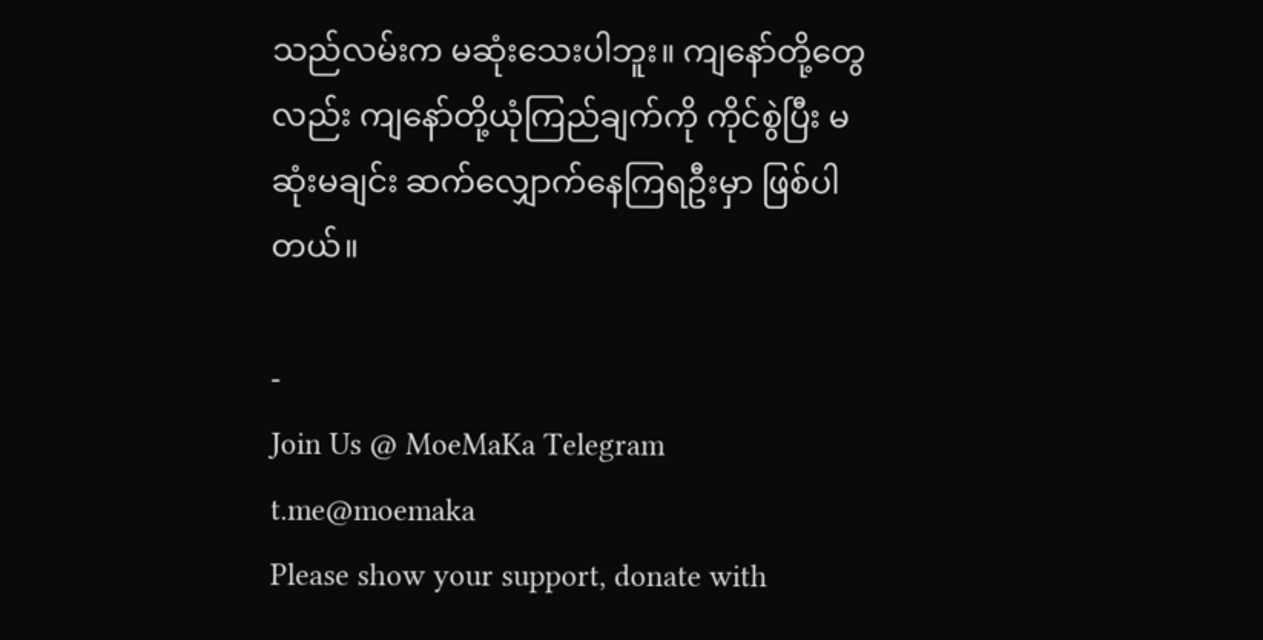သည်လမ်းက မဆုံးသေးပါဘူး။ ကျနော်တို့တွေလည်း ကျနော်တို့ယုံကြည်ချက်ကို ကိုင်စွဲပြီး မဆုံးမချင်း ဆက်လျှောက်နေကြရဦးမှာ ဖြစ်ပါတယ်။

-
Join Us @ MoeMaKa Telegram
t.me@moemaka
Please show your support, donate with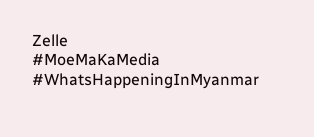Zelle
#MoeMaKaMedia
#WhatsHappeningInMyanmar